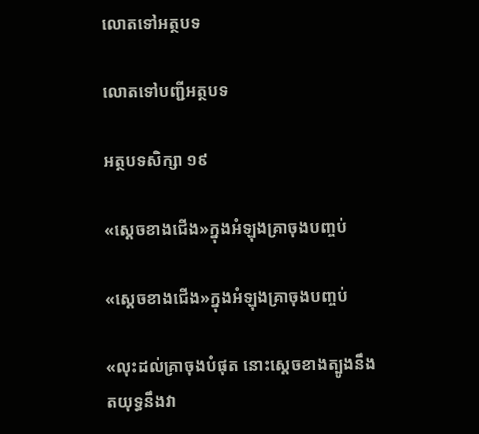លោតទៅអត្ថបទ

លោតទៅបញ្ជីអត្ថបទ

អត្ថបទសិក្សា ១៩

«ស្ដេចខាងជើង»ក្នុងអំឡុងគ្រាចុងបញ្ចប់

«ស្ដេចខាងជើង»ក្នុងអំឡុងគ្រាចុងបញ្ចប់

«លុះដល់គ្រាចុងបំផុត នោះស្ដេចខាងត្បូងនឹងតយុទ្ធនឹងវា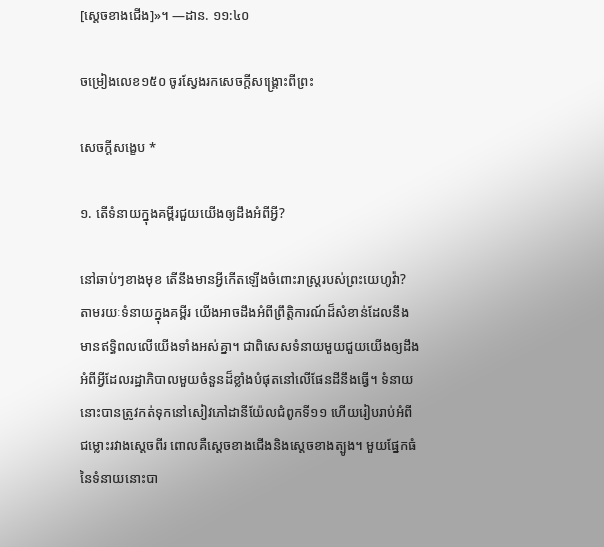[ស្ដេចខាងជើង]»។ —ដាន. ១១:៤០

ចម្រៀងលេខ១៥០ ចូរស្វែងរកសេចក្ដីសង្គ្រោះពីព្រះ

សេចក្ដីសង្ខេប *

១. តើទំនាយក្នុងគម្ពីរជួយយើងឲ្យដឹងអំពីអ្វី?

នៅឆាប់ៗខាងមុខ តើនឹងមានអ្វីកើតឡើងចំពោះរាស្ត្ររបស់ព្រះយេហូវ៉ា? តាមរយៈទំនាយក្នុងគម្ពីរ យើងអាចដឹងអំពីព្រឹត្តិការណ៍ដ៏សំខាន់ដែលនឹងមានឥទ្ធិពលលើយើងទាំងអស់គ្នា។ ជាពិសេសទំនាយមួយជួយយើងឲ្យដឹងអំពីអ្វីដែលរដ្ឋាភិបាលមួយចំនួនដ៏ខ្លាំងបំផុតនៅលើផែនដីនឹងធ្វើ។ ទំនាយនោះបានត្រូវកត់ទុកនៅសៀវភៅដានីយ៉ែលជំពូកទី១១ ហើយរៀបរាប់អំពីជម្លោះរវាងស្ដេចពីរ ពោលគឺស្ដេចខាងជើងនិងស្ដេចខាងត្បូង។ មួយផ្នែកធំនៃទំនាយនោះបា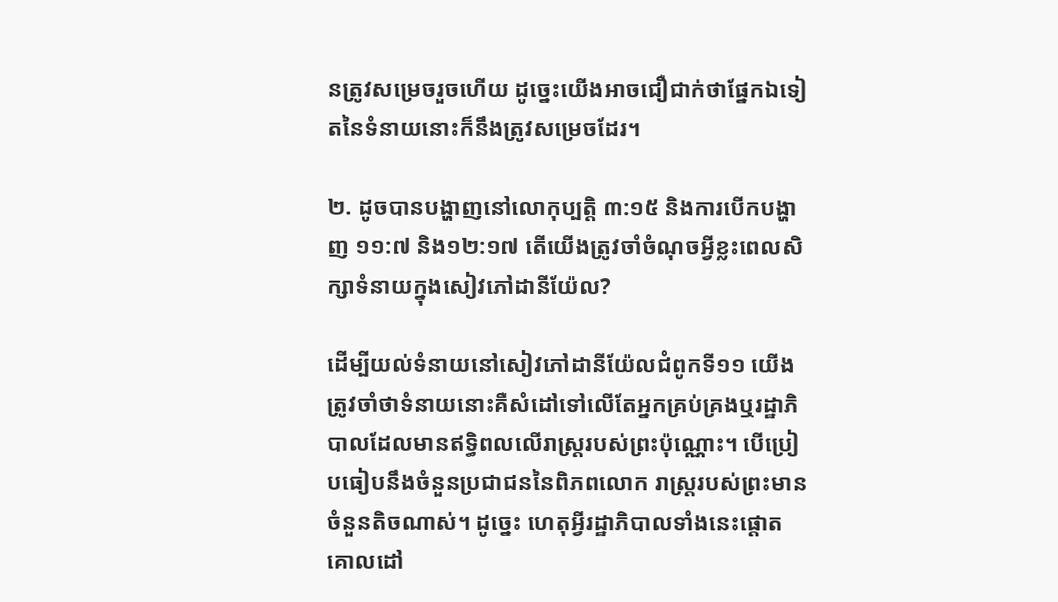នត្រូវសម្រេចរួចហើយ ដូច្នេះយើងអាចជឿជាក់ថាផ្នែកឯទៀតនៃទំនាយនោះក៏នឹងត្រូវសម្រេចដែរ។

២. ដូចបានបង្ហាញនៅលោកុប្បត្តិ ៣:១៥ និងការបើកបង្ហាញ ១១:៧ និង១២:១៧ តើយើងត្រូវចាំចំណុចអ្វីខ្លះពេលសិក្សាទំនាយក្នុងសៀវភៅដានីយ៉ែល?

ដើម្បីយល់ទំនាយនៅសៀវភៅដានីយ៉ែលជំពូកទី១១ យើងត្រូវចាំថាទំនាយនោះគឺសំដៅទៅលើតែអ្នកគ្រប់គ្រងឬរដ្ឋាភិបាលដែលមានឥទ្ធិពលលើរាស្ត្ររបស់ព្រះប៉ុណ្ណោះ។ បើប្រៀបធៀបនឹងចំនួនប្រជាជននៃពិភពលោក រាស្ត្ររបស់ព្រះមានចំនួនតិចណាស់។ ដូច្នេះ ហេតុអ្វីរដ្ឋាភិបាលទាំងនេះផ្ដោតគោលដៅ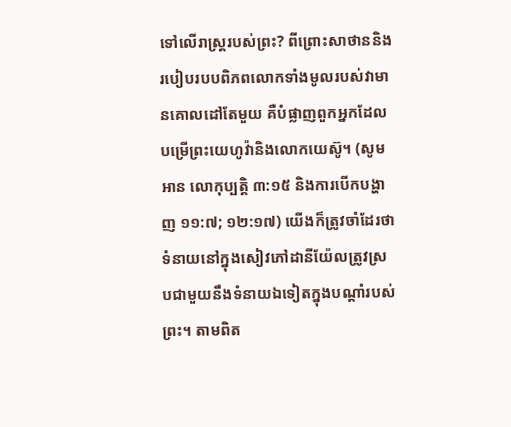ទៅលើរាស្ត្ររបស់ព្រះ? ពីព្រោះសាថាននិងរបៀបរបបពិភពលោកទាំងមូលរបស់វាមានគោលដៅតែមួយ គឺបំផ្លាញពួកអ្នកដែលបម្រើព្រះយេហូវ៉ានិងលោកយេស៊ូ។ (សូមអាន លោកុប្បត្តិ ៣:១៥ និងការបើកបង្ហាញ ១១:៧; ១២:១៧) យើងក៏ត្រូវចាំដែរថា ទំនាយនៅក្នុងសៀវភៅដានីយ៉ែលត្រូវស្របជាមួយនឹងទំនាយឯទៀតក្នុងបណ្ដាំរបស់ព្រះ។ តាមពិត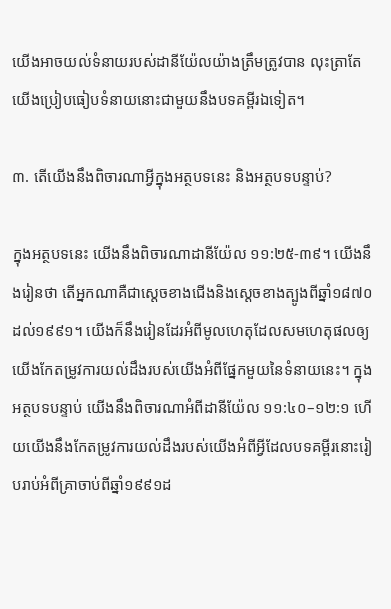យើងអាចយល់ទំនាយរបស់ដានីយ៉ែលយ៉ាងត្រឹមត្រូវបាន លុះត្រាតែយើងប្រៀបធៀបទំនាយនោះជាមួយនឹងបទគម្ពីរឯទៀត។

៣. តើយើងនឹងពិចារណាអ្វីក្នុងអត្ថបទនេះ និងអត្ថបទបន្ទាប់?

ក្នុងអត្ថបទនេះ យើងនឹងពិចារណាដានីយ៉ែល ១១:២៥-៣៩។ យើងនឹងរៀនថា តើអ្នកណាគឺជាស្ដេចខាងជើងនិងស្ដេចខាងត្បូងពីឆ្នាំ១៨៧០ដល់១៩៩១។ យើងក៏នឹងរៀនដែរអំពីមូលហេតុដែលសមហេតុផលឲ្យយើងកែតម្រូវការយល់ដឹងរបស់យើងអំពីផ្នែកមួយនៃទំនាយនេះ។ ក្នុងអត្ថបទបន្ទាប់ យើងនឹងពិចារណាអំពីដានីយ៉ែល ១១:៤០–១២:១ ហើយយើងនឹងកែតម្រូវការយល់ដឹងរបស់យើងអំពីអ្វីដែលបទគម្ពីរនោះរៀបរាប់អំពីគ្រាចាប់ពីឆ្នាំ១៩៩១ដ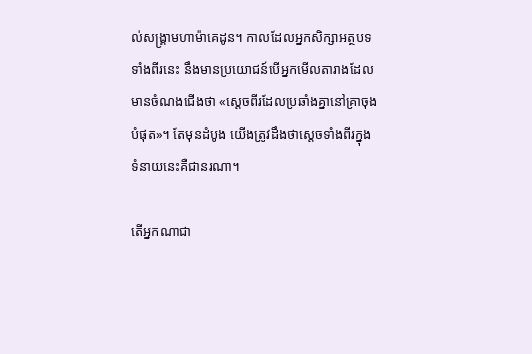ល់សង្គ្រាមហាម៉ាគេដូន។ កាលដែលអ្នកសិក្សាអត្ថបទទាំងពីរនេះ នឹងមានប្រយោជន៍បើអ្នកមើលតារាងដែលមានចំណងជើងថា «ស្ដេចពីរដែលប្រឆាំងគ្នានៅគ្រាចុងបំផុត»។ តែមុនដំបូង យើងត្រូវដឹងថាស្ដេចទាំងពីរក្នុងទំនាយនេះគឺជានរណា។

តើអ្នកណាជា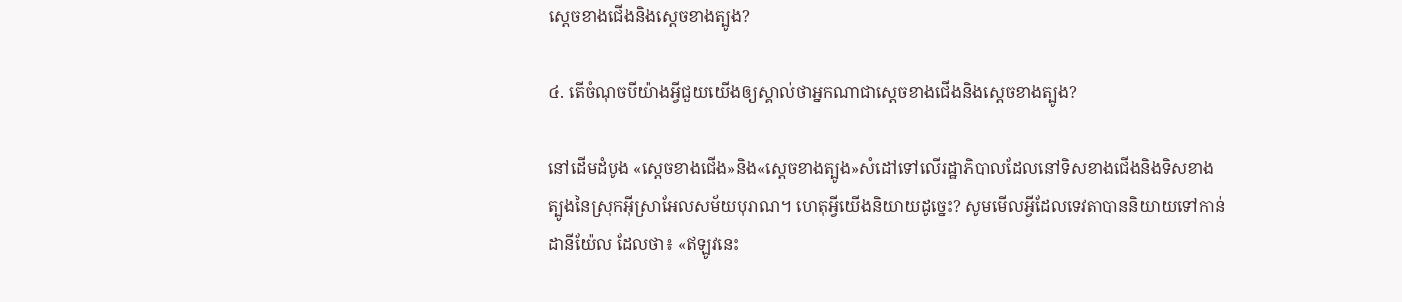ស្ដេចខាងជើងនិងស្ដេចខាងត្បូង?

៤. តើចំណុចបីយ៉ាងអ្វីជួយយើងឲ្យស្គាល់ថាអ្នកណាជាស្ដេចខាងជើងនិងស្ដេចខាងត្បូង?

នៅដើមដំបូង «ស្ដេចខាងជើង»និង«ស្ដេចខាងត្បូង»សំដៅទៅលើរដ្ឋាភិបាលដែលនៅទិសខាងជើងនិងទិសខាងត្បូងនៃស្រុកអ៊ីស្រាអែលសម័យបុរាណ។ ហេតុអ្វីយើងនិយាយដូច្នេះ? សូមមើលអ្វីដែលទេវតាបាននិយាយទៅកាន់ដានីយ៉ែល ដែលថា៖ «ឥឡូវនេះ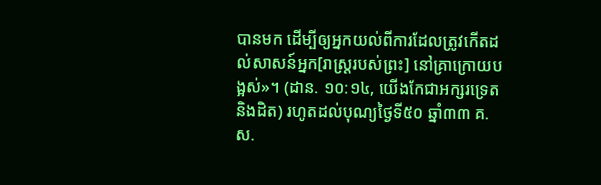បានមក ដើម្បីឲ្យអ្នកយល់ពីការដែលត្រូវកើតដល់សាសន៍អ្នក[រាស្ត្ររបស់ព្រះ] នៅគ្រាក្រោយបង្អស់»។ (ដាន. ១០:១៤, យើងកែជាអក្សរទ្រេតនិងដិត) រហូតដល់បុណ្យថ្ងៃទី៥០ ឆ្នាំ៣៣ គ.ស.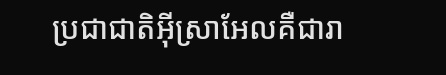ប្រជាជាតិអ៊ីស្រាអែលគឺជារា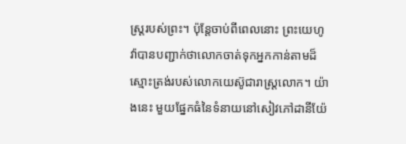ស្ត្ររបស់ព្រះ។ ប៉ុន្តែចាប់ពីពេលនោះ ព្រះយេហូវ៉ាបានបញ្ជាក់ថាលោកចាត់ទុកអ្នកកាន់តាមដ៏ស្មោះត្រង់របស់លោកយេស៊ូជារាស្ត្រលោក។ យ៉ាងនេះ មួយផ្នែកធំនៃទំនាយនៅសៀវភៅដានីយ៉ែ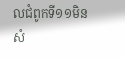លជំពូកទី១១មិនសំ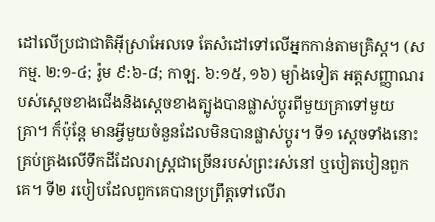ដៅលើប្រជាជាតិអ៊ីស្រាអែលទេ តែសំដៅទៅលើអ្នកកាន់តាមគ្រិស្ត។ (សកម្ម. ២:១-៤; រ៉ូម ៩:៦-៨; កាឡ. ៦:១៥, ១៦) ម្យ៉ាងទៀត អត្តសញ្ញាណរបស់ស្ដេចខាងជើងនិងស្ដេចខាងត្បូងបានផ្លាស់ប្ដូរពីមួយគ្រាទៅមួយគ្រា។ ក៏ប៉ុន្តែ មានអ្វីមួយចំនួនដែលមិនបានផ្លាស់ប្ដូរ។ ទី១ ស្ដេចទាំងនោះគ្រប់គ្រងលើទឹកដីដែលរាស្ត្រជាច្រើនរបស់ព្រះរស់នៅ ឬបៀតបៀនពួកគេ។ ទី២ របៀបដែលពួកគេបានប្រព្រឹត្តទៅលើរា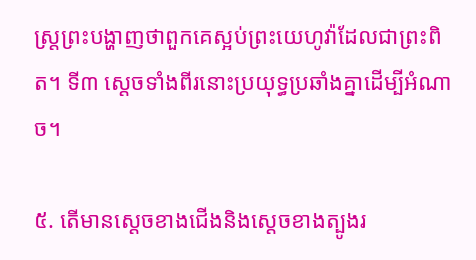ស្ត្រព្រះបង្ហាញថាពួកគេស្អប់ព្រះយេហូវ៉ាដែលជាព្រះពិត។ ទី៣ ស្ដេចទាំងពីរនោះប្រយុទ្ធប្រឆាំងគ្នាដើម្បីអំណាច។

៥. តើមានស្ដេចខាងជើងនិងស្ដេចខាងត្បូងរ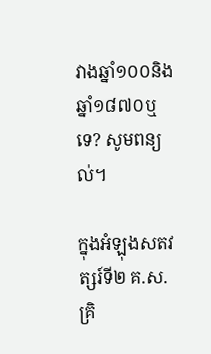វាងឆ្នាំ១០០និងឆ្នាំ១៨៧០ឬទេ? សូមពន្យល់។

ក្នុងអំឡុងសតវត្សរ៍ទី២ គ.ស. គ្រិ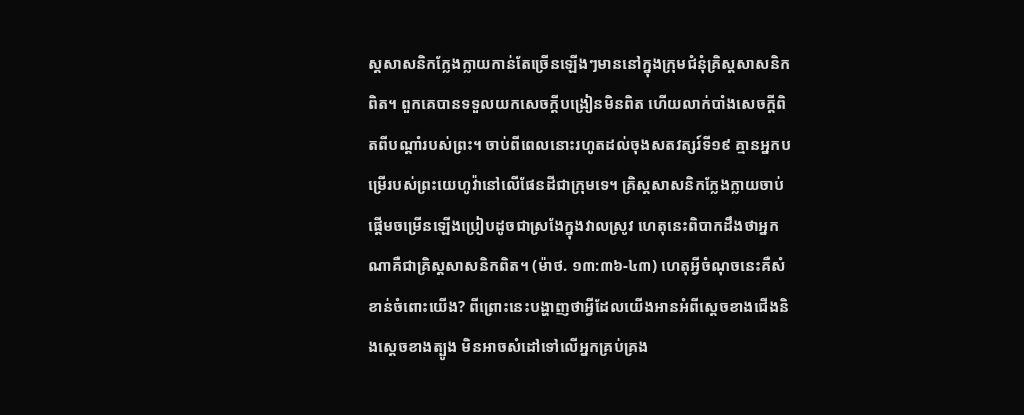ស្តសាសនិកក្លែងក្លាយកាន់តែច្រើនឡើងៗមាននៅក្នុងក្រុមជំនុំគ្រិស្តសាសនិកពិត។ ពួកគេបានទទួលយកសេចក្ដីបង្រៀនមិនពិត ហើយលាក់បាំងសេចក្ដីពិតពីបណ្ដាំរបស់ព្រះ។ ចាប់ពីពេលនោះរហូតដល់ចុងសតវត្សរ៍ទី១៩ គ្មានអ្នកបម្រើរបស់ព្រះយេហូវ៉ានៅលើផែនដីជាក្រុមទេ។ គ្រិស្តសាសនិកក្លែងក្លាយចាប់ផ្ដើមចម្រើនឡើងប្រៀបដូចជាស្រងែក្នុងវាលស្រូវ ហេតុនេះពិបាកដឹងថាអ្នកណាគឺជាគ្រិស្តសាសនិកពិត។ (ម៉ាថ. ១៣:៣៦-៤៣) ហេតុអ្វីចំណុចនេះគឺសំខាន់ចំពោះយើង? ពីព្រោះនេះបង្ហាញថាអ្វីដែលយើងអានអំពីស្ដេចខាងជើងនិងស្ដេចខាងត្បូង មិនអាចសំដៅទៅលើអ្នកគ្រប់គ្រង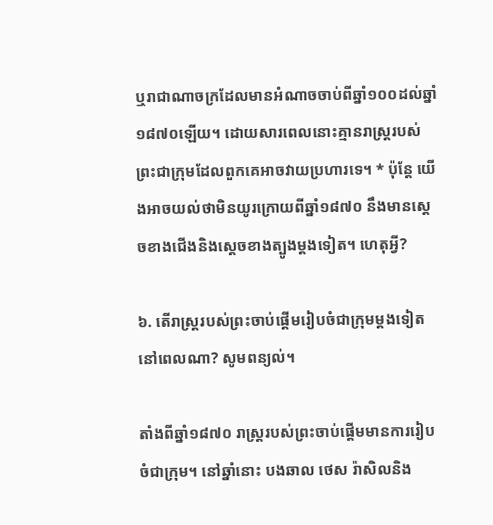ឬរាជាណាចក្រដែលមានអំណាចចាប់ពីឆ្នាំ១០០ដល់ឆ្នាំ១៨៧០ឡើយ។ ដោយសារពេលនោះគ្មានរាស្ត្ររបស់ព្រះជាក្រុមដែលពួកគេអាចវាយប្រហារទេ។ * ប៉ុន្តែ យើងអាចយល់ថាមិនយូរក្រោយពីឆ្នាំ១៨៧០ នឹងមានស្ដេចខាងជើងនិងស្ដេចខាងត្បូងម្ដងទៀត។ ហេតុអ្វី?

៦. តើរាស្ត្ររបស់ព្រះចាប់ផ្ដើមរៀបចំជាក្រុមម្ដងទៀតនៅពេលណា? សូមពន្យល់។

តាំងពីឆ្នាំ១៨៧០ រាស្ត្ររបស់ព្រះចាប់ផ្ដើមមានការរៀបចំជាក្រុម។ នៅឆ្នាំនោះ បងឆាល ថេស រ៉ាសិលនិង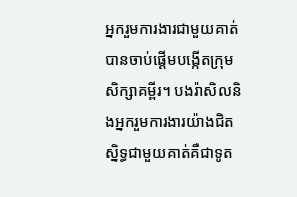អ្នករួមការងារជាមួយគាត់បានចាប់ផ្ដើមបង្កើតក្រុមសិក្សាគម្ពីរ។ បងរ៉ាសិលនិងអ្នករួមការងារយ៉ាងជិតស្និទ្ធជាមួយគាត់គឺជាទូត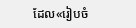ដែល«រៀបចំ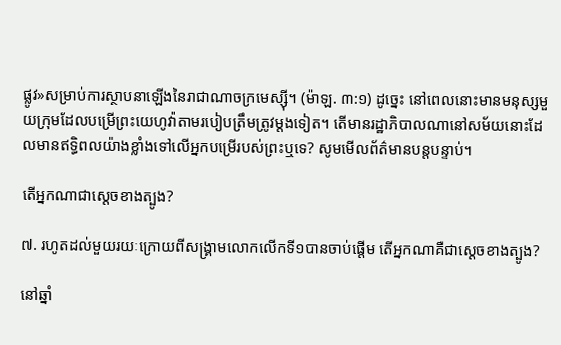ផ្លូវ»សម្រាប់ការស្ថាបនាឡើងនៃរាជាណាចក្រមេស្ស៊ី។ (ម៉ាឡ. ៣:១) ដូច្នេះ នៅពេលនោះមានមនុស្សមួយក្រុមដែលបម្រើព្រះយេហូវ៉ាតាមរបៀបត្រឹមត្រូវម្ដងទៀត។ តើមានរដ្ឋាភិបាលណានៅសម័យនោះដែលមានឥទ្ធិពលយ៉ាងខ្លាំងទៅលើអ្នកបម្រើរបស់ព្រះឬទេ? សូមមើលព័ត៌មានបន្តបន្ទាប់។

តើអ្នកណាជាស្ដេចខាងត្បូង?

៧. រហូតដល់មួយរយៈក្រោយពីសង្គ្រាមលោកលើកទី១បានចាប់ផ្ដើម តើអ្នកណាគឺជាស្ដេចខាងត្បូង?

នៅឆ្នាំ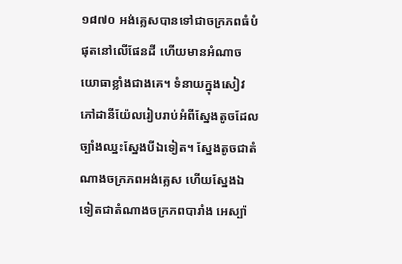១៨៧០ អង់គ្លេសបានទៅជាចក្រភពធំបំផុតនៅលើផែនដី ហើយមានអំណាចយោធាខ្លាំងជាងគេ។ ទំនាយក្នុងសៀវភៅដានីយ៉ែលរៀបរាប់អំពីស្នែងតូចដែលច្បាំងឈ្នះស្នែងបីឯទៀត។ ស្នែងតូចជាតំណាងចក្រភពអង់គ្លេស ហើយស្នែងឯទៀតជាតំណាងចក្រភពបារាំង អេស្ប៉ា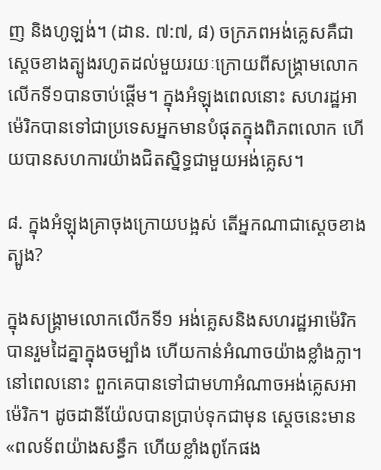ញ និងហូឡង់។ (ដាន. ៧:៧, ៨) ចក្រភពអង់គ្លេសគឺជាស្ដេចខាងត្បូងរហូតដល់មួយរយៈក្រោយពីសង្គ្រាមលោកលើកទី១បានចាប់ផ្ដើម។ ក្នុងអំឡុងពេលនោះ សហរដ្ឋអាម៉េរិកបានទៅជាប្រទេសអ្នកមានបំផុតក្នុងពិភពលោក ហើយបានសហការយ៉ាងជិតស្និទ្ធជាមួយអង់គ្លេស។

៨. ក្នុងអំឡុងគ្រាចុងក្រោយបង្អស់ តើអ្នកណាជាស្ដេចខាងត្បូង?

ក្នុងសង្គ្រាមលោកលើកទី១ អង់គ្លេសនិងសហរដ្ឋអាម៉េរិកបានរួមដៃគ្នាក្នុងចម្បាំង ហើយកាន់អំណាចយ៉ាងខ្លាំងក្លា។ នៅពេលនោះ ពួកគេបានទៅជាមហាអំណាចអង់គ្លេសអាម៉េរិក។ ដូចដានីយ៉ែលបានប្រាប់ទុកជាមុន ស្ដេចនេះមាន«ពលទ័ពយ៉ាងសន្ធឹក ហើយខ្លាំងពូកែផង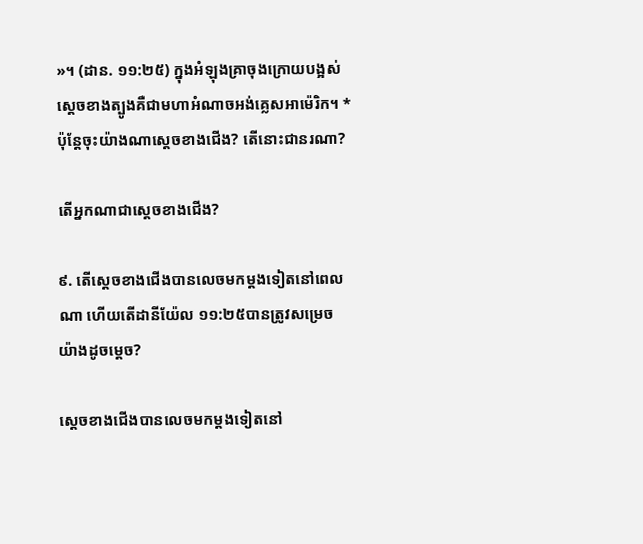»។ (ដាន. ១១:២៥) ក្នុងអំឡុងគ្រាចុងក្រោយបង្អស់ ស្ដេចខាងត្បូងគឺជាមហាអំណាចអង់គ្លេសអាម៉េរិក។ * ប៉ុន្តែចុះយ៉ាងណាស្ដេចខាងជើង? តើនោះជានរណា?

តើអ្នកណាជាស្ដេចខាងជើង?

៩. តើស្ដេចខាងជើងបានលេចមកម្ដងទៀតនៅពេលណា ហើយតើដានីយ៉ែល ១១:២៥បានត្រូវសម្រេចយ៉ាងដូចម្ដេច?

ស្ដេចខាងជើងបានលេចមកម្ដងទៀតនៅ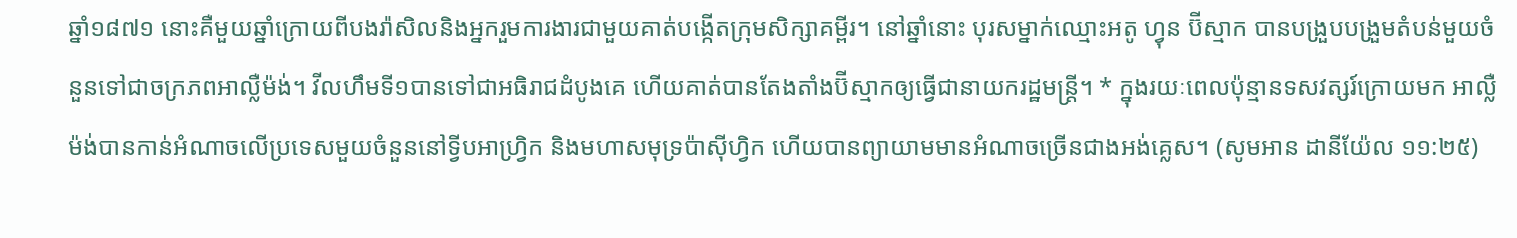ឆ្នាំ១៨៧១ នោះគឺមួយឆ្នាំក្រោយពីបងរ៉ាសិលនិងអ្នករួមការងារជាមួយគាត់បង្កើតក្រុមសិក្សាគម្ពីរ។ នៅឆ្នាំនោះ បុរសម្នាក់ឈ្មោះអតូ ហ្វុន ប៊ីស្មាក បានបង្រួបបង្រួមតំបន់មួយចំនួនទៅជាចក្រភពអាល្លឺម៉ង់។ វីលហឹមទី១បានទៅជាអធិរាជដំបូងគេ ហើយគាត់បានតែងតាំងប៊ីស្មាកឲ្យធ្វើជានាយករដ្ឋមន្ត្រី។ * ក្នុងរយៈពេលប៉ុន្មានទសវត្សរ៍ក្រោយមក អាល្លឺម៉ង់បានកាន់អំណាចលើប្រទេសមួយចំនួននៅទ្វីបអាហ្វ្រិក និងមហាសមុទ្រប៉ាស៊ីហ្វិក ហើយបានព្យាយាមមានអំណាចច្រើនជាងអង់គ្លេស។ (សូមអាន ដានីយ៉ែល ១១:២៥)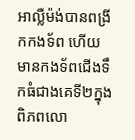អាល្លឺម៉ង់បានពង្រីកកងទ័ព ហើយមានកងទ័ពជើងទឹកធំជាងគេទី២ក្នុងពិភពលោ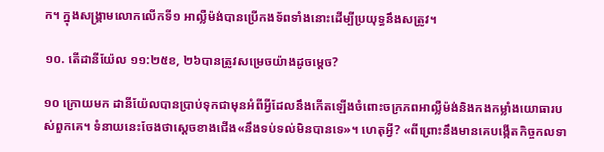ក។ ក្នុងសង្គ្រាមលោកលើកទី១ អាល្លឺម៉ង់បានប្រើកងទ័ពទាំងនោះដើម្បីប្រយុទ្ធនឹងសត្រូវ។

១០. តើដានីយ៉ែល ១១:២៥ខ, ២៦បានត្រូវសម្រេចយ៉ាងដូចម្ដេច?

១០ ក្រោយមក ដានីយ៉ែលបានប្រាប់ទុកជាមុនអំពីអ្វីដែលនឹងកើតឡើងចំពោះចក្រភពអាល្លឺម៉ង់និងកងកម្លាំងយោធារបស់ពួកគេ។ ទំនាយនេះចែងថាស្ដេចខាងជើង«នឹងទប់ទល់មិនបានទេ»។ ហេតុអ្វី? «ពីព្រោះនឹងមានគេបង្កើតកិច្ចកលទា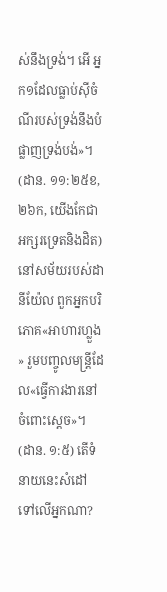ស់នឹងទ្រង់។ អើ អ្នក១ដែលធ្លាប់ស៊ីចំណីរបស់ទ្រង់នឹងបំផ្លាញទ្រង់បង់»។ (ដាន. ១១:២៥ខ, ២៦ក, យើងកែជាអក្សរទ្រេតនិងដិត) នៅសម័យរបស់ដានីយ៉ែល ពួកអ្នកបរិភោគ«អាហារហ្លួង» រួមបញ្ចូលមន្ត្រីដែល«ធ្វើការងារនៅចំពោះស្ដេច»។ (ដាន. ១:៥) តើទំនាយនេះសំដៅទៅលើអ្នកណា?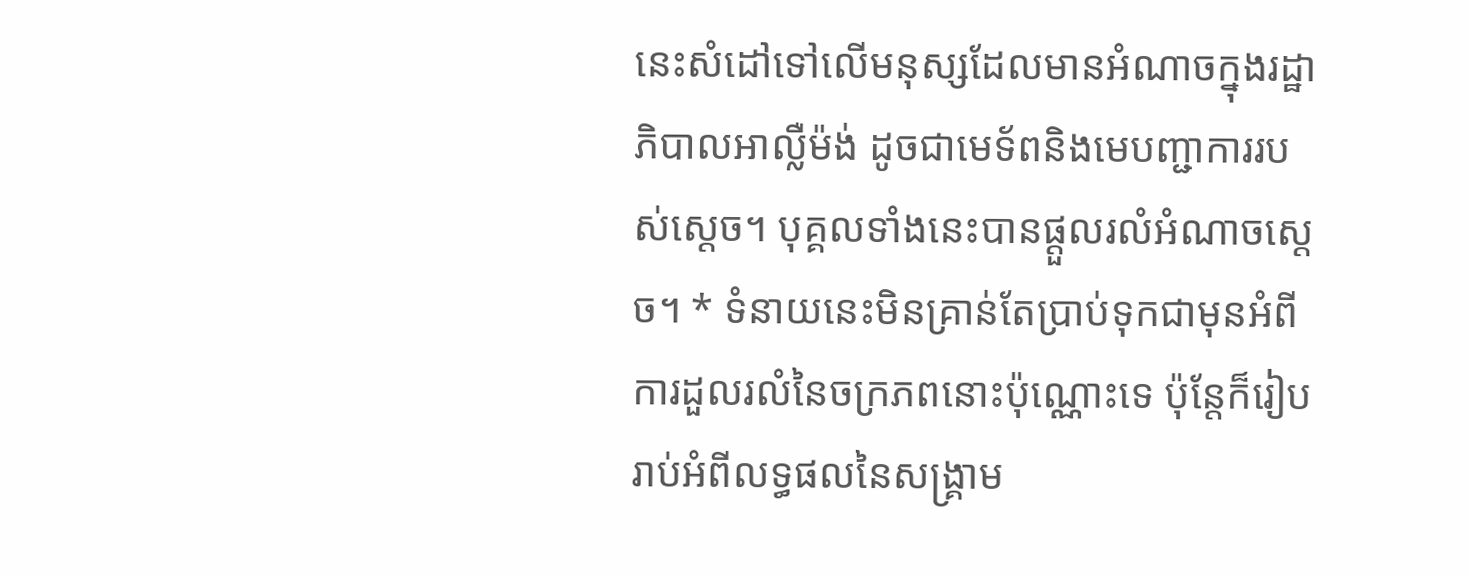នេះសំដៅទៅលើមនុស្សដែលមានអំណាចក្នុងរដ្ឋាភិបាលអាល្លឺម៉ង់ ដូចជាមេទ័ពនិងមេបញ្ជាការរបស់ស្ដេច។ បុគ្គលទាំងនេះបានផ្ដួលរលំអំណាចស្ដេច។ * ទំនាយនេះមិនគ្រាន់តែប្រាប់ទុកជាមុនអំពីការដួលរលំនៃចក្រភពនោះប៉ុណ្ណោះទេ ប៉ុន្តែក៏រៀបរាប់អំពីលទ្ធផលនៃសង្គ្រាម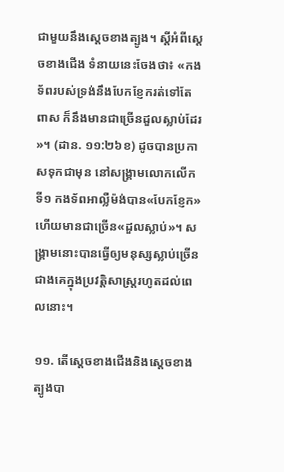ជាមួយនឹងស្ដេចខាងត្បូង។ ស្ដីអំពីស្ដេចខាងជើង ទំនាយនេះចែងថា៖ «កងទ័ពរបស់ទ្រង់នឹងបែកខ្ញែករត់ទៅតែពាស ក៏នឹងមានជាច្រើនដួលស្លាប់ដែរ»។ (ដាន. ១១:២៦ខ) ដូចបានប្រកាសទុកជាមុន នៅសង្គ្រាមលោកលើកទី១ កងទ័ពអាល្លឺម៉ង់បាន«បែកខ្ញែក» ហើយមានជាច្រើន«ដួលស្លាប់»។ សង្គ្រាមនោះបានធ្វើឲ្យមនុស្សស្លាប់ច្រើនជាងគេក្នុងប្រវត្តិសាស្ត្ររហូតដល់ពេលនោះ។

១១. តើស្ដេចខាងជើងនិងស្ដេចខាងត្បូងបា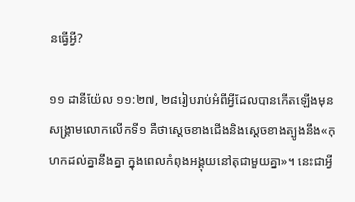នធ្វើអ្វី?

១១ ដានីយ៉ែល ១១:២៧, ២៨រៀបរាប់អំពីអ្វីដែលបានកើតឡើងមុនសង្គ្រាមលោកលើកទី១ គឺថាស្ដេចខាងជើងនិងស្ដេចខាងត្បូងនឹង«កុហកដល់គ្នានឹងគ្នា ក្នុងពេលកំពុងអង្គុយនៅតុជាមួយគ្នា»។ នេះជាអ្វី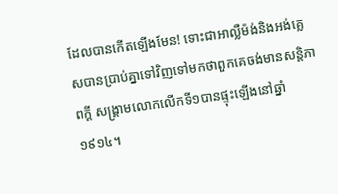ដែលបានកើតឡើងមែន! ទោះជាអាល្លឺម៉ង់និងអង់គ្លេសបានប្រាប់គ្នាទៅវិញទៅមកថាពួកគេចង់មានសន្តិភាពក្ដី សង្គ្រាមលោកលើកទី១បានផ្ទុះឡើងនៅឆ្នាំ១៩១៤។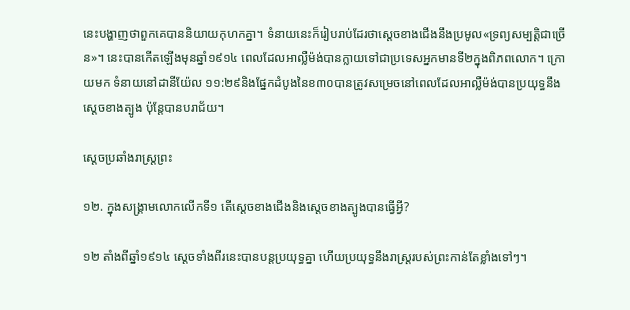នេះបង្ហាញថាពួកគេបាននិយាយកុហកគ្នា។ ទំនាយនេះក៏រៀបរាប់ដែរថាស្ដេចខាងជើងនឹងប្រមូល«ទ្រព្យសម្បត្តិជាច្រើន»។ នេះបានកើតឡើងមុនឆ្នាំ១៩១៤ ពេលដែលអាល្លឺម៉ង់បានក្លាយទៅជាប្រទេសអ្នកមានទី២ក្នុងពិភពលោក។ ក្រោយមក ទំនាយនៅដានីយ៉ែល ១១:២៩និងផ្នែកដំបូងនៃខ៣០បានត្រូវសម្រេចនៅពេលដែលអាល្លឺម៉ង់បានប្រយុទ្ធនឹងស្ដេចខាងត្បូង ប៉ុន្តែបានបរាជ័យ។

ស្ដេចប្រឆាំងរាស្ត្រព្រះ

១២. ក្នុងសង្គ្រាមលោកលើកទី១ តើស្ដេចខាងជើងនិងស្ដេចខាងត្បូងបានធ្វើអ្វី?

១២ តាំងពីឆ្នាំ១៩១៤ ស្ដេចទាំងពីរនេះបានបន្តប្រយុទ្ធគ្នា ហើយប្រយុទ្ធនឹងរាស្ត្ររបស់ព្រះកាន់តែខ្លាំងទៅៗ។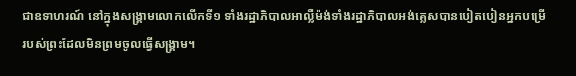ជាឧទាហរណ៍ នៅក្នុងសង្គ្រាមលោកលើកទី១ ទាំងរដ្ឋាភិបាលអាល្លឺម៉ង់ទាំងរដ្ឋាភិបាលអង់គ្លេសបានបៀតបៀនអ្នកបម្រើរបស់ព្រះដែលមិនព្រមចូលធ្វើសង្គ្រាម។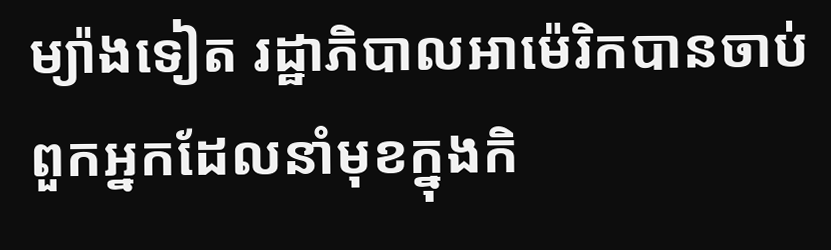ម្យ៉ាងទៀត រដ្ឋាភិបាលអាម៉េរិកបានចាប់ពួកអ្នកដែលនាំមុខក្នុងកិ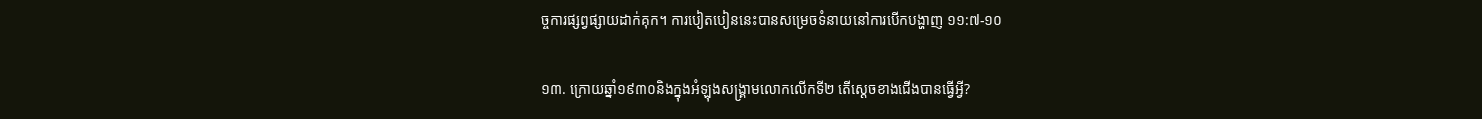ច្ចការផ្សព្វផ្សាយដាក់គុក។ ការបៀតបៀននេះបានសម្រេចទំនាយនៅការបើកបង្ហាញ ១១:៧-១០

១៣. ក្រោយឆ្នាំ១៩៣០និងក្នុងអំឡុងសង្គ្រាមលោកលើកទី២ តើស្ដេចខាងជើងបានធ្វើអ្វី?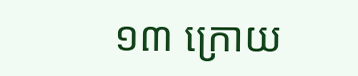១៣ ក្រោយ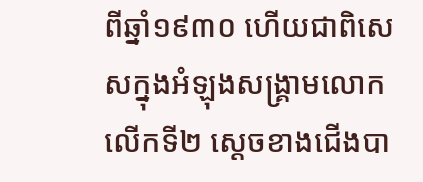ពីឆ្នាំ១៩៣០ ហើយជាពិសេសក្នុងអំឡុងសង្គ្រាមលោកលើកទី២ ស្ដេចខាងជើងបា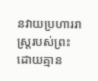នវាយប្រហាររាស្ត្ររបស់ព្រះដោយគ្មាន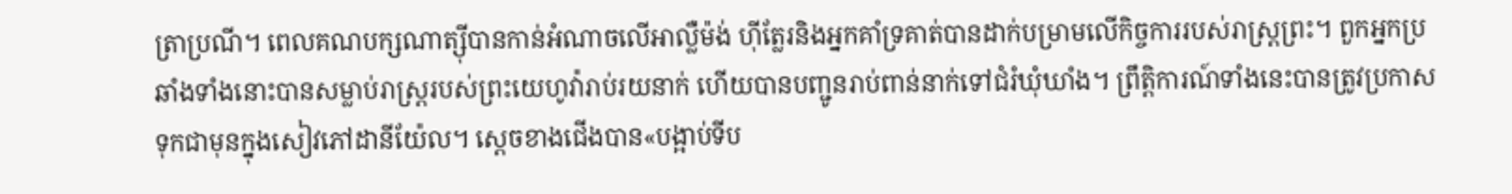ត្រាប្រណី។ ពេលគណបក្សណាត្ស៊ីបានកាន់អំណាចលើអាល្លឺម៉ង់ ហ៊ីត្លែរនិងអ្នកគាំទ្រគាត់បានដាក់បម្រាមលើកិច្ចការរបស់រាស្ត្រព្រះ។ ពួកអ្នកប្រឆាំងទាំងនោះបានសម្លាប់រាស្ត្ររបស់ព្រះយេហូវ៉ារាប់រយនាក់ ហើយបានបញ្ជូនរាប់ពាន់នាក់ទៅជំរំឃុំឃាំង។ ព្រឹត្តិការណ៍ទាំងនេះបានត្រូវប្រកាសទុកជាមុនក្នុងសៀវភៅដានីយ៉ែល។ ស្ដេចខាងជើងបាន«បង្អាប់ទីប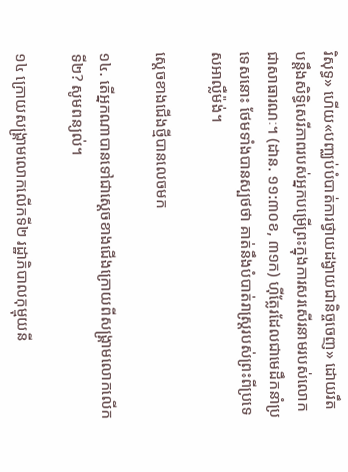រិសុទ្ធ» ហើយ«បញ្ឈប់បំបាត់ការថ្វាយដង្វាយជានិច្ចចេញ» ដោយរឹតបន្តឹងសិទ្ធិសេរីភាពរបស់អ្នកបម្រើព្រះក្នុងការសរសើរនាមរបស់លោកជាសាធារណៈ។ (ដាន. ១១:៣០ខ, ៣១ក) ហ៊ីត្លែរដែលជាមេដឹកនាំប្រទេសនោះ ថែមទាំងបានស្បថថា គាត់នឹងបំបាត់រាស្ត្ររបស់ព្រះពីប្រទេសអាល្លឺម៉ង់។

ស្ដេចខាងជើងថ្មីបានលេចមក

១៤. តើអ្នកណាបានទៅជាស្ដេចខាងជើងក្រោយពីសង្គ្រាមលោកលើកទី២? សូមពន្យល់។

១៤ ក្រោយសង្គ្រាមលោកលើកទី២ រដ្ឋាភិបាលកុម្មុយនី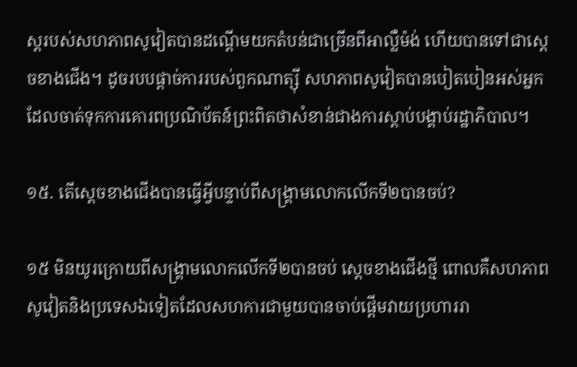ស្តរបស់សហភាពសូវៀតបានដណ្ដើមយកតំបន់ជាច្រើនពីអាល្លឺម៉ង់ ហើយបានទៅជាស្ដេចខាងជើង។ ដូចរបបផ្ដាច់ការរបស់ពួកណាត្ស៊ី សហភាពសូវៀតបានបៀតបៀនអស់អ្នកដែលចាត់ទុកការគោរពប្រណិប័តន៍ព្រះពិតថាសំខាន់ជាងការស្ដាប់បង្គាប់រដ្ឋាភិបាល។

១៥. តើស្ដេចខាងជើងបានធ្វើអ្វីបន្ទាប់ពីសង្គ្រាមលោកលើកទី២បានចប់?

១៥ មិនយូរក្រោយពីសង្គ្រាមលោកលើកទី២បានចប់ ស្ដេចខាងជើងថ្មី ពោលគឺសហភាពសូវៀតនិងប្រទេសឯទៀតដែលសហការជាមួយបានចាប់ផ្ដើមវាយប្រហាររា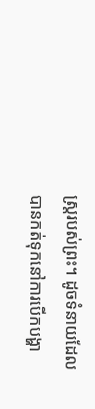ស្ត្ររបស់ព្រះ។ ដូចទំនាយដែលបានកត់ទុកនៅការបើកបង្ហា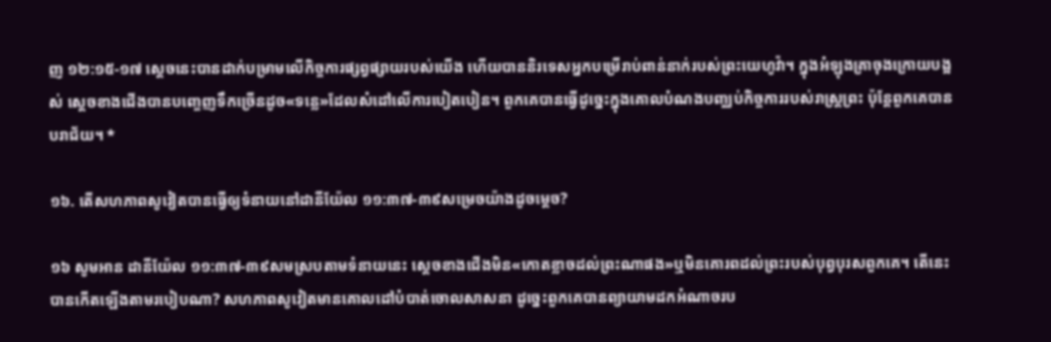ញ ១២:១៥-១៧ ស្ដេចនេះបានដាក់បម្រាមលើកិច្ចការផ្សព្វផ្សាយរបស់យើង ហើយបាននិរទេសអ្នកបម្រើរាប់ពាន់នាក់របស់ព្រះយេហូវ៉ា។ ក្នុងអំឡុងគ្រាចុងក្រោយបង្អស់ ស្ដេចខាងជើងបានបញ្ចេញទឹកច្រើនដូច«ទន្លេ»ដែលសំដៅលើការបៀតបៀន។ ពួកគេបានធ្វើដូច្នេះក្នុងគោលបំណងបញ្ឈប់កិច្ចការរបស់រាស្ត្រព្រះ ប៉ុន្តែពួកគេបានបរាជ័យ។ *

១៦. តើសហភាពសូវៀតបានធ្វើឲ្យទំនាយនៅដានីយ៉ែល ១១:៣៧-៣៩សម្រេចយ៉ាងដូចម្ដេច?

១៦ សូមអាន ដានីយ៉ែល ១១:៣៧-៣៩សមស្របតាមទំនាយនេះ ស្ដេចខាងជើងមិន«កោតខ្លាចដល់ព្រះណាផង»ឬមិនគោរពដល់ព្រះរបស់បុព្វបុរសពួកគេ។ តើនេះបានកើតឡើងតាមរបៀបណា? សហភាពសូវៀតមានគោលដៅបំបាត់ចោលសាសនា ដូច្នេះពួកគេបានព្យាយាមដកអំណាចរប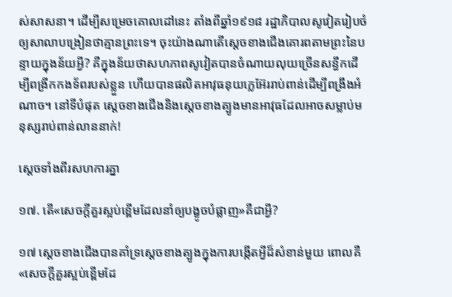ស់សាសនា។ ដើម្បីសម្រេចគោលដៅនេះ តាំងពីឆ្នាំ១៩១៨ រដ្ឋាភិបាលសូវៀតរៀបចំឲ្យសាលាបង្រៀនថាគ្មានព្រះទេ។ ចុះយ៉ាងណាតើស្ដេចខាងជើងគោរពតាមព្រះនៃបន្ទាយក្នុងន័យអ្វី? គឺក្នុងន័យថាសហភាពសូវៀតបានចំណាយលុយច្រើនសន្ធឹកដើម្បីពង្រីកកងទ័ពរបស់ខ្លួន ហើយបានផលិតអាវុធនុយក្លេអ៊ែររាប់ពាន់ដើម្បីពង្រឹងអំណាច។ នៅទីបំផុត ស្ដេចខាងជើងនិងស្ដេចខាងត្បូងមានអាវុធដែលអាចសម្លាប់មនុស្សរាប់ពាន់លាននាក់!

ស្ដេចទាំងពីរសហការគ្នា

១៧. តើ«សេចក្ដីគួរស្អប់ខ្ពើមដែលនាំឲ្យបង្ខូចបំផ្លាញ»គឺជាអ្វី?

១៧ ស្ដេចខាងជើងបានគាំទ្រស្ដេចខាងត្បូងក្នុងការបង្កើតអ្វីដ៏សំខាន់មួយ ពោលគឺ«សេចក្ដីគួរស្អប់ខ្ពើមដែ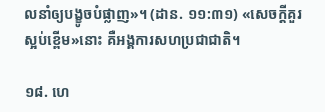លនាំឲ្យបង្ខូចបំផ្លាញ»។ (ដាន. ១១:៣១) «សេចក្ដីគួរស្អប់ខ្ពើម»នោះ គឺអង្គការសហប្រជាជាតិ។

១៨. ហេ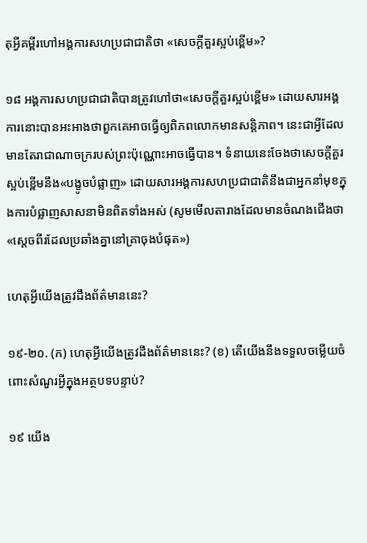តុអ្វីគម្ពីរហៅអង្គការសហប្រជាជាតិថា «សេចក្ដីគួរស្អប់ខ្ពើម»?

១៨ អង្គការសហប្រជាជាតិបានត្រូវហៅថា«សេចក្ដីគួរស្អប់ខ្ពើម» ដោយសារអង្គការនោះបានអះអាងថាពួកគេអាចធ្វើឲ្យពិភពលោកមានសន្តិភាព។ នេះជាអ្វីដែលមានតែរាជាណាចក្ររបស់ព្រះប៉ុណ្ណោះអាចធ្វើបាន។ ទំនាយនេះចែងថាសេចក្ដីគួរស្អប់ខ្ពើមនឹង«បង្ខូចបំផ្លាញ» ដោយសារអង្គការសហប្រជាជាតិនឹងជាអ្នកនាំមុខក្នុងការបំផ្លាញសាសនាមិនពិតទាំងអស់ (សូមមើលតារាងដែលមានចំណងជើងថា«ស្ដេចពីរដែលប្រឆាំងគ្នានៅគ្រាចុងបំផុត»)

ហេតុអ្វីយើងត្រូវដឹងព័ត៌មាននេះ?

១៩-២០. (ក) ហេតុអ្វីយើងត្រូវដឹងព័ត៌មាននេះ? (ខ) តើយើងនឹងទទួលចម្លើយចំពោះសំណួរអ្វីក្នុងអត្ថបទបន្ទាប់?

១៩ យើង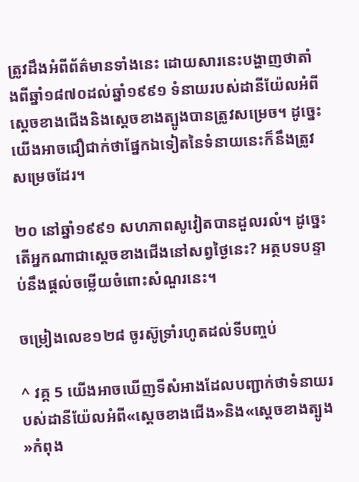ត្រូវដឹងអំពីព័ត៌មានទាំងនេះ ដោយសារនេះបង្ហាញថាតាំងពីឆ្នាំ១៨៧០ដល់ឆ្នាំ១៩៩១ ទំនាយរបស់ដានីយ៉ែលអំពីស្ដេចខាងជើងនិងស្ដេចខាងត្បូងបានត្រូវសម្រេច។ ដូច្នេះយើងអាចជឿជាក់ថាផ្នែកឯទៀតនៃទំនាយនេះក៏នឹងត្រូវសម្រេចដែរ។

២០ នៅឆ្នាំ១៩៩១ សហភាពសូវៀតបានដួលរលំ។ ដូច្នេះតើអ្នកណាជាស្ដេចខាងជើងនៅសព្វថ្ងៃនេះ? អត្ថបទបន្ទាប់នឹងផ្ដល់ចម្លើយចំពោះសំណួរនេះ។

ចម្រៀងលេខ១២៨ ចូរស៊ូទ្រាំរហូតដល់ទីបញ្ចប់

^ វគ្គ 5 យើងអាចឃើញទីសំអាងដែលបញ្ជាក់ថាទំនាយរបស់ដានីយ៉ែលអំពី«ស្ដេចខាងជើង»និង«ស្ដេចខាងត្បូង»កំពុង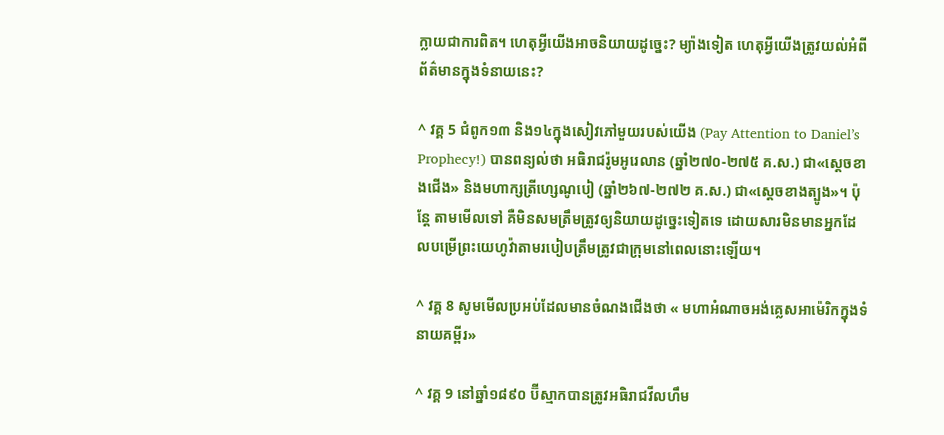ក្លាយជាការពិត។ ហេតុអ្វីយើងអាចនិយាយដូច្នេះ? ម្យ៉ាងទៀត ហេតុអ្វីយើងត្រូវយល់អំពីព័ត៌មានក្នុងទំនាយនេះ?

^ វគ្គ 5 ជំពូក១៣ និង១៤ក្នុងសៀវភៅមួយរបស់យើង (Pay Attention to Daniel’s Prophecy!) បានពន្យល់ថា អធិរាជរ៉ូមអូរេលាន (ឆ្នាំ២៧០-២៧៥ គ.ស.) ជា«ស្ដេចខាងជើង» និងមហាក្សត្រីហ្សេណូបៀ (ឆ្នាំ២៦៧-២៧២ គ.ស.) ជា«ស្ដេចខាងត្បូង»។ ប៉ុន្តែ តាមមើលទៅ គឺមិនសមត្រឹមត្រូវឲ្យនិយាយដូច្នេះទៀតទេ ដោយសារមិនមានអ្នកដែលបម្រើព្រះយេហូវ៉ាតាមរបៀបត្រឹមត្រូវជាក្រុមនៅពេលនោះឡើយ។

^ វគ្គ 8 សូមមើលប្រអប់ដែលមានចំណងជើងថា « មហាអំណាចអង់គ្លេសអាម៉េរិកក្នុងទំនាយគម្ពីរ»

^ វគ្គ 9 នៅឆ្នាំ១៨៩០ ប៊ីស្មាកបានត្រូវអធិរាជវីលហឹម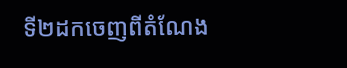ទី២ដកចេញពីតំណែង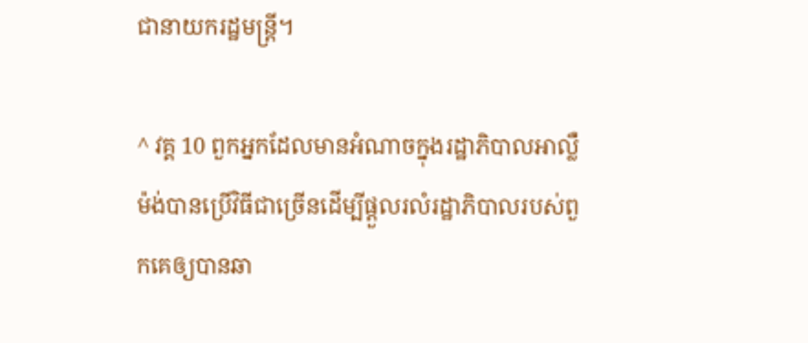ជានាយករដ្ឋមន្ត្រី។

^ វគ្គ 10 ពួកអ្នកដែលមានអំណាចក្នុងរដ្ឋាភិបាលអាល្លឺម៉ង់បានប្រើវិធីជាច្រើនដើម្បីផ្ដួលរលំរដ្ឋាភិបាលរបស់ពួកគេឲ្យបានឆា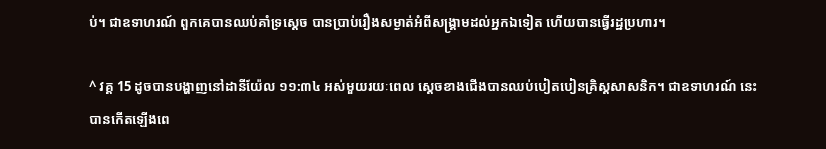ប់។ ជាឧទាហរណ៍ ពួកគេបានឈប់គាំទ្រស្ដេច បានប្រាប់រឿងសម្ងាត់អំពីសង្គ្រាមដល់អ្នកឯទៀត ហើយបានធ្វើរដ្ឋប្រហារ។

^ វគ្គ 15 ដូចបានបង្ហាញនៅដានីយ៉ែល ១១:៣៤ អស់មួយរយៈពេល ស្ដេចខាងជើងបានឈប់បៀតបៀនគ្រិស្តសាសនិក។ ជាឧទាហរណ៍ នេះបានកើតឡើងពេ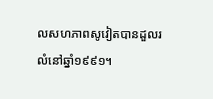លសហភាពសូវៀតបានដួលរលំនៅឆ្នាំ១៩៩១។